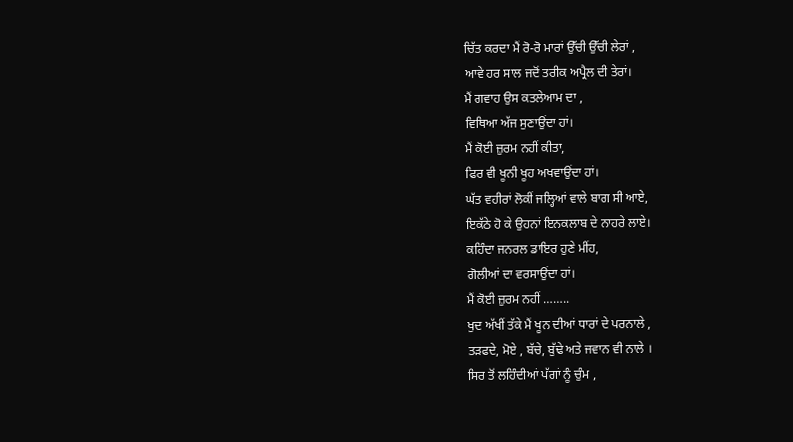ਚਿੱਤ ਕਰਦਾ ਮੈਂ ਰੋ-ਰੋ ਮਾਰਾਂ ਉੱਚੀ ਉੱਚੀ ਲੇਰਾਂ ,
ਆਵੇ ਹਰ ਸਾਲ ਜਦੋਂ ਤਰੀਕ ਅਪ੍ਰੈਲ ਦੀ ਤੇਰਾਂ।
ਮੈਂ ਗਵਾਹ ਉਸ ਕਤਲੇਆਮ ਦਾ ,
ਵਿਥਿਆ ਅੱਜ ਸੁਣਾਉਂਦਾ ਹਾਂ।
ਮੈਂ ਕੋਈ ਜ਼ੁਰਮ ਨਹੀਂ ਕੀਤਾ,
ਫਿਰ ਵੀ ਖੂਨੀ ਖੂਹ ਅਖਵਾਉਂਦਾ ਹਾਂ।
ਘੱਤ ਵਹੀਰਾਂ ਲੋਕੀਂ ਜਲ੍ਹਿਆਂ ਵਾਲੇ ਬਾਗ ਸੀ ਆਏ,
ਇਕੱਠੇ ਹੋ ਕੇ ਉਹਨਾਂ ਇਨਕਲਾਬ ਦੇ ਨਾਹਰੇ ਲਾਏ।
ਕਹਿੰਦਾ ਜਨਰਲ ਡਾਇਰ ਹੁਣੇ ਮੀਂਹ,
ਗੋਲੀਆਂ ਦਾ ਵਰਸਾਉਂਦਾ ਹਾਂ।
ਮੈਂ ਕੋਈ ਜ਼ੁਰਮ ਨਹੀਂ ……..
ਖੁਦ ਅੱਖੀਂ ਤੱਕੇ ਮੈਂ ਖੂਨ ਦੀਆਂ ਧਾਰਾਂ ਦੇ ਪਰਨਾਲੇ ,
ਤੜਫਦੇ, ਮੋਏ , ਬੱਚੇ, ਬੁੱਢੇ ਅਤੇ ਜਵਾਨ ਵੀ ਨਾਲੇ ।
ਸਿਰ ਤੋਂ ਲਹਿੰਦੀਆਂ ਪੱਗਾਂ ਨੂੰ ਚੁੰਮ ,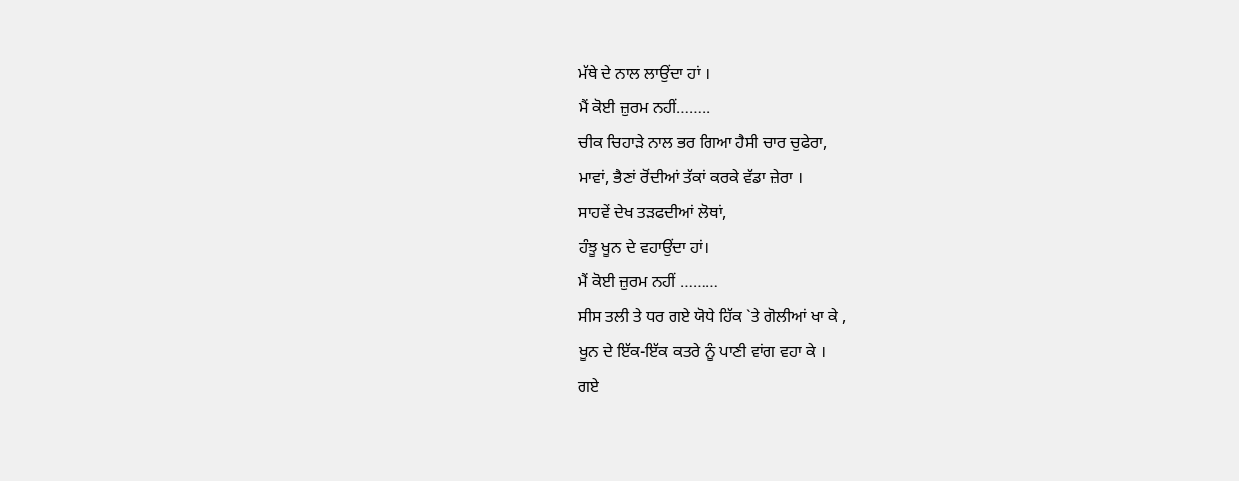ਮੱਥੇ ਦੇ ਨਾਲ ਲਾਉਂਦਾ ਹਾਂ ।
ਮੈਂ ਕੋਈ ਜ਼ੁਰਮ ਨਹੀਂ……..
ਚੀਕ ਚਿਹਾੜੇ ਨਾਲ ਭਰ ਗਿਆ ਹੈਸੀ ਚਾਰ ਚੁਫੇਰਾ,
ਮਾਵਾਂ, ਭੈਣਾਂ ਰੋਂਦੀਆਂ ਤੱਕਾਂ ਕਰਕੇ ਵੱਡਾ ਜ਼ੇਰਾ ।
ਸਾਹਵੇਂ ਦੇਖ ਤੜਫਦੀਆਂ ਲੋਥਾਂ,
ਹੰਝੂ ਖੂਨ ਦੇ ਵਹਾਉਂਦਾ ਹਾਂ।
ਮੈਂ ਕੋਈ ਜ਼ੁਰਮ ਨਹੀਂ ………
ਸੀਸ ਤਲੀ ਤੇ ਧਰ ਗਏ ਯੋਧੇ ਹਿੱਕ `ਤੇ ਗੋਲੀਆਂ ਖਾ ਕੇ ,
ਖੂਨ ਦੇ ਇੱਕ-ਇੱਕ ਕਤਰੇ ਨੂੰ ਪਾਣੀ ਵਾਂਗ ਵਹਾ ਕੇ ।
ਗਏ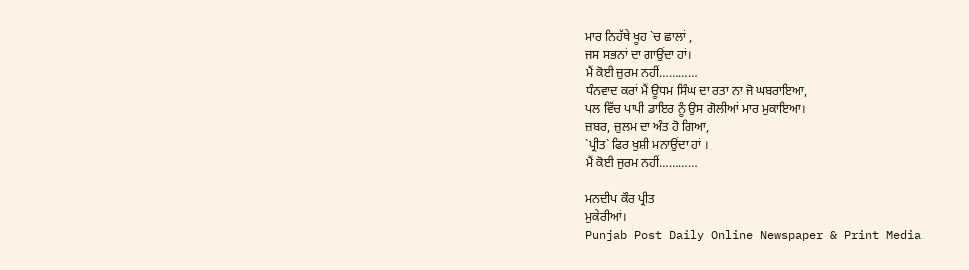ਮਾਰ ਨਿਹੱਥੇ ਖੂਹ `ਚ ਛਾਲਾਂ ,
ਜਸ ਸਭਨਾਂ ਦਾ ਗਾਉਂਦਾ ਹਾਂ।
ਮੈਂ ਕੋਈ ਜ਼ੁਰਮ ਨਹੀਂ…………
ਧੰਨਵਾਦ ਕਰਾਂ ਮੈਂ ਊਧਮ ਸਿੰਘ ਦਾ ਰਤਾ ਨਾ ਜੋ ਘਬਰਾਇਆ,
ਪਲ ਵਿੱਚ ਪਾਪੀ ਡਾਇਰ ਨੂੰ ਉਸ ਗੋਲੀਆਂ ਮਾਰ ਮੁਕਾਇਆ।
ਜ਼ਬਰ, ਜ਼ੁਲਮ ਦਾ ਅੰਤ ਹੋ ਗਿਆ,
`ਪ੍ਰੀਤ` ਫਿਰ ਖੁਸ਼ੀ ਮਨਾਉਂਦਾ ਹਾਂ ।
ਮੈਂ ਕੋਈ ਜੁਰਮ ਨਹੀਂ…………

ਮਨਦੀਪ ਕੌਰ ਪ੍ਰੀਤ
ਮੁਕੇਰੀਆਂ।
Punjab Post Daily Online Newspaper & Print Media